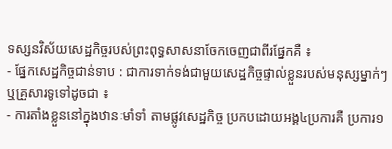ទស្សនវិស័យសេដ្ឋកិច្ចរបស់ព្រះពុទ្ធសាសនាចែកចេញជាពីរផ្នែកគឺ ៖
- ផ្នែកសេដ្ឋកិច្ចជាន់ទាប : ជាការទាក់ទង់ជាមួយសេដ្ឋកិច្ចផ្ទាល់ខ្លួនរបស់មនុស្សម្នាក់ៗ ឬគ្រួសារទូទៅដូចជា ៖
- ការតាំងខ្លួននៅក្នុងឋានៈមាំទាំ តាមផ្លូវសេដ្ឋកិច្ច ប្រកបដោយអង្គ៤ប្រការគឺ ប្រការ១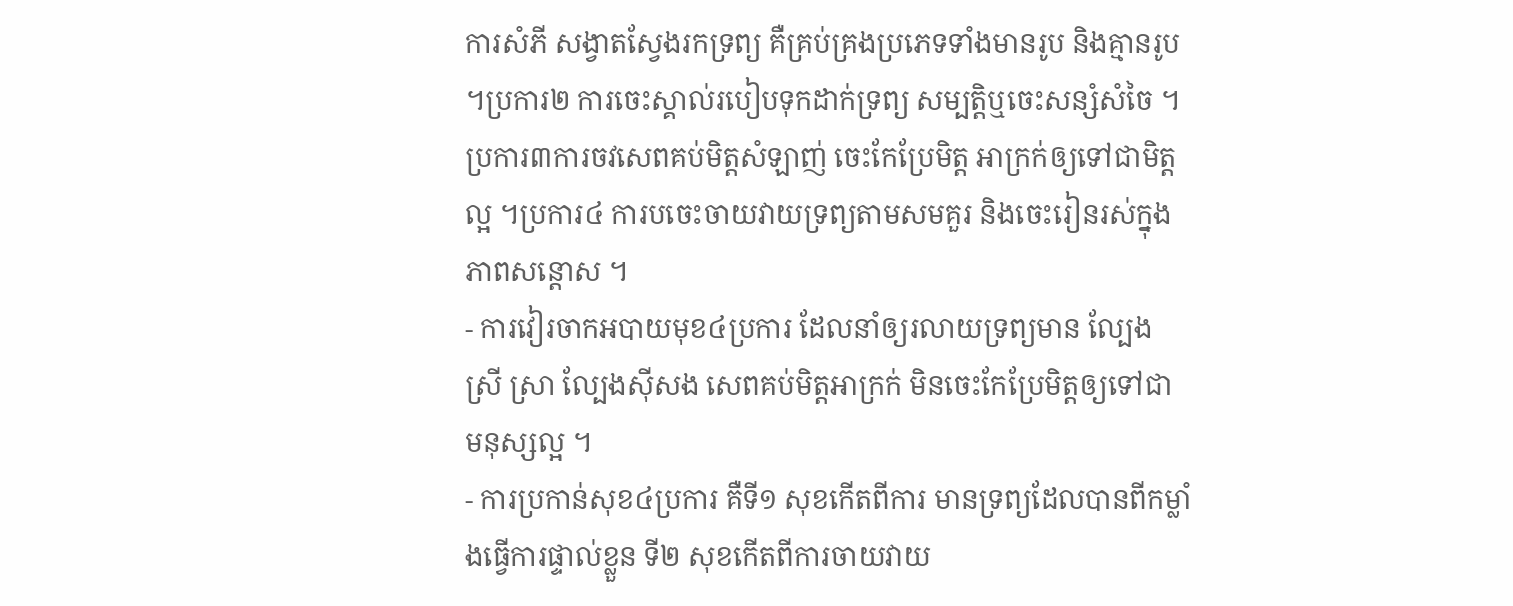ការសំភី សង្វាតស្វែងរកទ្រព្យ គឺគ្រប់គ្រងប្រភេទទាំងមានរូប និងគ្មានរូប ។ប្រការ២ ការចេះស្គាល់របៀបទុកដាក់ទ្រព្យ សម្បត្តិឬចេះសន្សំសំចៃ ។ ប្រការ៣ការចវសេពគប់មិត្តសំឡាញ់ ចេះកែប្រែមិត្ត អាក្រក់ឲ្យទៅជាមិត្តល្អ ។ប្រការ៤ ការបចេះចាយវាយទ្រព្យតាមសមគួរ និងចេះរៀនរស់ក្នុងភាពសន្តោស ។
- ការវៀរចាកអបាយមុខ៤ប្រការ ដែលនាំឲ្យរលាយទ្រព្យមាន ល្បែង ស្រី ស្រា ល្បែងស៊ីសង សេពគប់មិត្តអាក្រក់ មិនចេះកែប្រែមិត្តឲ្យទៅជា មនុស្សល្អ ។
- ការប្រកាន់សុខ៤ប្រការ គឺទី១ សុខកើតពីការ មានទ្រព្យដែលបានពីកម្លាំងធ្វើការផ្ទាល់ខ្លួន ទី២ សុខកើតពីការចាយវាយ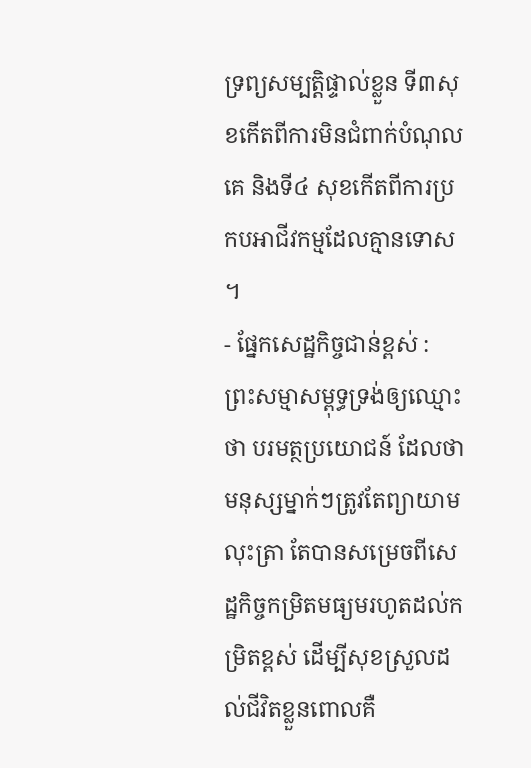ទ្រព្យសម្បត្តិផ្ទាល់ខ្លួន ទី៣សុខកើតពីការមិនជំពាក់បំណុលគេ និងទី៤ សុខកើតពីការប្រកបអាជីវកម្មដែលគ្មានទោស ។
- ផ្នែកសេដ្ឋកិច្ចជាន់ខ្ពស់ : ព្រះសម្មាសម្ពុទ្ធទ្រង់ឲ្យឈ្មោះថា បរមត្ថប្រយោជន៍ ដែលថាមនុស្សម្នាក់ៗត្រូវតែព្យាយាមលុះត្រា តែបានសម្រេចពីសេដ្ឋកិច្ចកម្រិតមធ្យមរហូតដល់កម្រិតខ្ពស់ ដើម្បីសុខស្រួលដល់ជីវិតខ្លួនពោលគឺ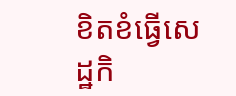ខិតខំធ្វើសេដ្ឋកិ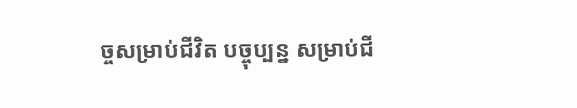ច្ចសម្រាប់ជីវិត បច្ចុប្បន្ន សម្រាប់ជី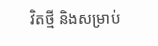វិតថ្មី និងសម្រាប់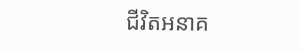ជីវិតអនាគ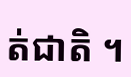ត់ជាតិ ។